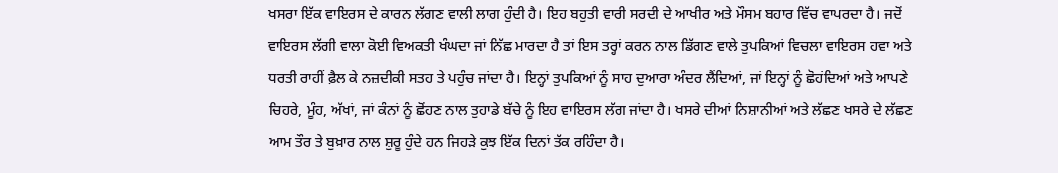ਖਸਰਾ ਇੱਕ ਵਾਇਰਸ ਦੇ ਕਾਰਨ ਲੱਗਣ ਵਾਲੀ ਲਾਗ ਹੁੰਦੀ ਹੈ। ਇਹ ਬਹੁਤੀ ਵਾਰੀ ਸਰਦੀ ਦੇ ਆਖੀਰ ਅਤੇ ਮੌਸਮ ਬਹਾਰ ਵਿੱਚ ਵਾਪਰਦਾ ਹੈ। ਜਦੋਂ ਵਾਇਰਸ ਲੱਗੀ ਵਾਲਾ ਕੋਈ ਵਿਅਕਤੀ ਖੰਘਦਾ ਜਾਂ ਨਿੱਛ ਮਾਰਦਾ ਹੈ ਤਾਂ ਇਸ ਤਰ੍ਹਾਂ ਕਰਨ ਨਾਲ ਡਿੱਗਣ ਵਾਲੇ ਤੁਪਕਿਆਂ ਵਿਚਲਾ ਵਾਇਰਸ ਹਵਾ ਅਤੇ ਧਰਤੀ ਰਾਹੀਂ ਫ਼ੈਲ ਕੇ ਨਜ਼ਦੀਕੀ ਸਤਹ ਤੇ ਪਹੁੰਚ ਜਾਂਦਾ ਹੈ। ਇਨ੍ਹਾਂ ਤੁਪਕਿਆਂ ਨੂੰ ਸਾਹ ਦੁਆਰਾ ਅੰਦਰ ਲੈਂਦਿਆਂ, ਜਾਂ ਇਨ੍ਹਾਂ ਨੂੰ ਛੋਹਂਦਿਆਂ ਅਤੇ ਆਪਣੇ ਚਿਹਰੇ, ਮੂੰਹ, ਅੱਖਾਂ, ਜਾਂ ਕੰਨਾਂ ਨੂੰ ਛੋਂਹਣ ਨਾਲ ਤੁਹਾਡੇ ਬੱਚੇ ਨੂੰ ਇਹ ਵਾਇਰਸ ਲੱਗ ਜਾਂਦਾ ਹੈ। ਖਸਰੇ ਦੀਆਂ ਨਿਸ਼ਾਨੀਆਂ ਅਤੇ ਲੱਛਣ ਖਸਰੇ ਦੇ ਲੱਛਣ ਆਮ ਤੌਰ ਤੇ ਬੁਖ਼ਾਰ ਨਾਲ ਸ਼ੁਰੂ ਹੁੰਦੇ ਹਨ ਜਿਹੜੇ ਕੁਝ ਇੱਕ ਦਿਨਾਂ ਤੱਕ ਰਹਿੰਦਾ ਹੈ।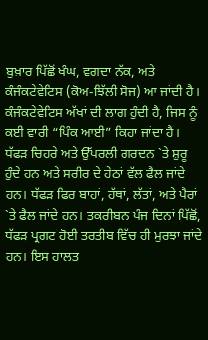ਬੁਖ਼ਾਰ ਪਿੱਛੋਂ ਖੰਘ, ਵਗਦਾ ਨੱਕ, ਅਤੇ ਕੰਜੰਕਟੇਵੇਟਿਸ (ਕੋਅ-ਝਿੱਲੀ ਸੋਜ) ਆ ਜਾਂਦੀ ਹੈ। ਕੰਜੰਕਟੇਵੇਟਿਸ ਅੱਖਾਂ ਦੀ ਲਾਗ ਹੁੰਦੀ ਹੈ, ਜਿਸ ਨੂੰ ਕਈ ਵਾਰੀ “ਪਿੰਕ ਆਈ” ਕਿਹਾ ਜਾਂਦਾ ਹੈ। ਧੱਫੜ ਚਿਹਰੇ ਅਤੇ ਉੱਪਰਲੀ ਗਰਦਨ `ਤੇ ਸ਼ੁਰੂ ਹੁੰਦੇ ਹਨ ਅਤੇ ਸਰੀਰ ਦੇ ਹੇਠਾਂ ਵੱਲ ਫੈਲ ਜਾਂਦੇ ਹਨ। ਧੱਫੜ ਫਿਰ ਬਾਹਾਂ, ਹੱਥਾਂ, ਲੱਤਾਂ, ਅਤੇ ਪੈਰਾਂ `ਤੇ ਫੈਲ ਜਾਂਦੇ ਹਨ। ਤਕਰੀਬਨ ਪੰਜ ਦਿਨਾਂ ਪਿੱਛੋਂ, ਧੱਫੜ ਪ੍ਰਗਟ ਹੋਈ ਤਰਤੀਬ ਵਿੱਚ ਹੀ ਮੁਰਝਾ ਜਾਂਦੇ ਹਨ। ਇਸ ਹਾਲਤ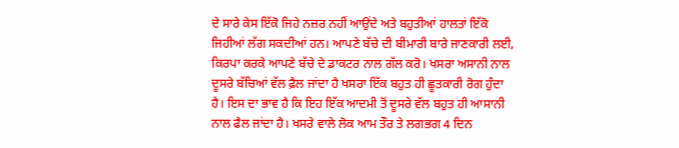ਦੇ ਸਾਰੇ ਕੇਸ ਇੱਕੋ ਜਿਹੇ ਨਜ਼ਰ ਨਹੀਂ ਆਉਂਦੇ ਅਤੇ ਬਹੁਤੀਆਂ ਹਾਲਤਾਂ ਇੱਕੋ ਜਿਹੀਆਂ ਲੱਗ ਸਕਦੀਆਂ ਹਨ। ਆਪਣੇ ਬੱਚੇ ਦੀ ਬੀਮਾਰੀ ਬਾਰੇ ਜਾਣਕਾਰੀ ਲਈ, ਕਿਰਪਾ ਕਰਕੇ ਆਪਣੇ ਬੱਚੇ ਦੇ ਡਾਕਟਰ ਨਾਲ ਗੱਲ ਕਰੋ। ਖਸਰਾ ਅਸਾਨੀ ਨਾਲ ਦੂਸਰੇ ਬੱਚਿਆਂ ਵੱਲ ਫ਼ੈਲ ਜਾਂਦਾ ਹੈ ਖਸਰਾ ਇੱਕ ਬਹੁਤ ਹੀ ਛੂਤਕਾਰੀ ਰੋਗ ਹੁੰਦਾ ਹੈ। ਇਸ ਦਾ ਭਾਵ ਹੈ ਕਿ ਇਹ ਇੱਕ ਆਦਮੀ ਤੋਂ ਦੂਸਰੇ ਵੱਲ ਬਹੁਤ ਹੀ ਆਸਾਨੀ ਨਾਲ ਫੈਲ ਜਾਂਦਾ ਹੈ। ਖਸਰੇ ਵਾਲੇ ਲੋਕ ਆਮ ਤੌਰ ਤੇ ਲਗਭਗ 4 ਦਿਨ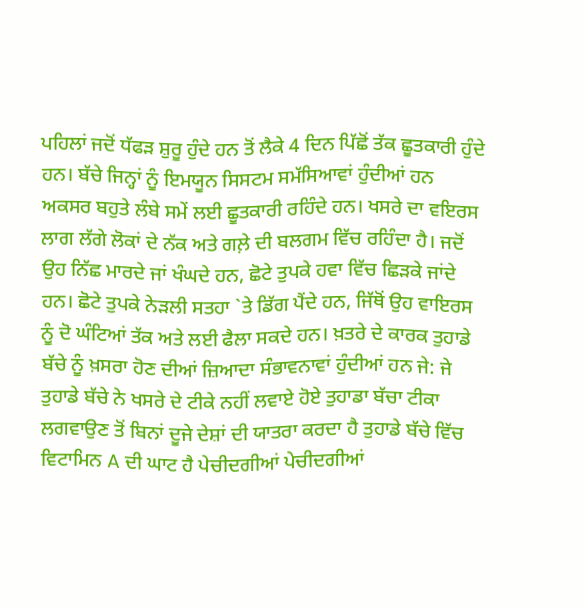ਪਹਿਲਾਂ ਜਦੋਂ ਧੱਫੜ ਸ਼ੁਰੂ ਹੁੰਦੇ ਹਨ ਤੋਂ ਲੈਕੇ 4 ਦਿਨ ਪਿੱਛੋਂ ਤੱਕ ਛੂਤਕਾਰੀ ਹੁੰਦੇ ਹਨ। ਬੱਚੇ ਜਿਨ੍ਹਾਂ ਨੂੰ ਇਮਯੂਨ ਸਿਸਟਮ ਸਮੱਸਿਆਵਾਂ ਹੁੰਦੀਆਂ ਹਨ ਅਕਸਰ ਬਹੁਤੇ ਲੰਬੇ ਸਮੇਂ ਲਈ ਛੂਤਕਾਰੀ ਰਹਿੰਦੇ ਹਨ। ਖਸਰੇ ਦਾ ਵਇਰਸ ਲਾਗ ਲੱਗੇ ਲੋਕਾਂ ਦੇ ਨੱਕ ਅਤੇ ਗਲ਼ੇ ਦੀ ਬਲਗਮ ਵਿੱਚ ਰਹਿੰਦਾ ਹੈ। ਜਦੋਂ ਉਹ ਨਿੱਛ ਮਾਰਦੇ ਜਾਂ ਖੰਘਦੇ ਹਨ, ਛੋਟੇ ਤੁਪਕੇ ਹਵਾ ਵਿੱਚ ਛਿੜਕੇ ਜਾਂਦੇ ਹਨ। ਛੋਟੇ ਤੁਪਕੇ ਨੇੜਲੀ ਸਤਹਾ `ਤੇ ਡਿੱਗ ਪੈਂਦੇ ਹਨ, ਜਿੱਥੋਂ ਉਹ ਵਾਇਰਸ ਨੂੰ ਦੋ ਘੰਟਿਆਂ ਤੱਕ ਅਤੇ ਲਈ ਫੈਲਾ ਸਕਦੇ ਹਨ। ਖ਼ਤਰੇ ਦੇ ਕਾਰਕ ਤੁਹਾਡੇ ਬੱਚੇ ਨੂੰ ਖ਼ਸਰਾ ਹੋਣ ਦੀਆਂ ਜ਼ਿਆਦਾ ਸੰਭਾਵਨਾਵਾਂ ਹੁੰਦੀਆਂ ਹਨ ਜੇ: ਜੇ ਤੁਹਾਡੇ ਬੱਚੇ ਨੇ ਖਸਰੇ ਦੇ ਟੀਕੇ ਨਹੀਂ ਲਵਾਏ ਹੋਏ ਤੁਹਾਡਾ ਬੱਚਾ ਟੀਕਾ ਲਗਵਾਉਣ ਤੋਂ ਬਿਨਾਂ ਦੂਜੇ ਦੇਸ਼ਾਂ ਦੀ ਯਾਤਰਾ ਕਰਦਾ ਹੈ ਤੁਹਾਡੇ ਬੱਚੇ ਵਿੱਚ ਵਿਟਾਮਿਨ A ਦੀ ਘਾਟ ਹੈ ਪੇਚੀਦਗੀਆਂ ਪੇਚੀਦਗੀਆਂ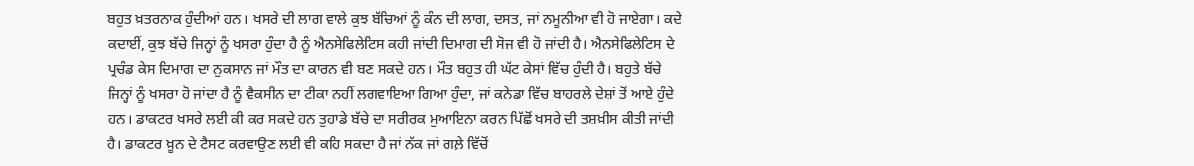ਬਹੁਤ ਖ਼ਤਰਨਾਕ ਹੁੰਦੀਆਂ ਹਨ। ਖਸਰੇ ਦੀ ਲਾਗ ਵਾਲੇ ਕੁਝ ਬੱਚਿਆਂ ਨੂੰ ਕੰਨ ਦੀ ਲਾਗ, ਦਸਤ, ਜਾਂ ਨਮੂਨੀਆ ਵੀ ਹੋ ਜਾਏਗਾ। ਕਦੇ ਕਦਾਈਂ, ਕੁਝ ਬੱਚੇ ਜਿਨ੍ਹਾਂ ਨੂੰ ਖਸਰਾ ਹੁੰਦਾ ਹੈ ਨੂੰ ਐਨਸੇਫਿਲੇਟਿਸ ਕਹੀ ਜਾਂਦੀ ਦਿਮਾਗ ਦੀ ਸੋਜ ਵੀ ਹੋ ਜਾਂਦੀ ਹੈ। ਐਨਸੇਫਿਲੇਟਿਸ ਦੇ ਪ੍ਰਚੰਡ ਕੇਸ ਦਿਮਾਗ ਦਾ ਨੁਕਸਾਨ ਜਾਂ ਮੌਤ ਦਾ ਕਾਰਨ ਵੀ ਬਣ ਸਕਦੇ ਹਨ। ਮੌਤ ਬਹੁਤ ਹੀ ਘੱਟ ਕੇਸਾਂ ਵਿੱਚ ਹੁੰਦੀ ਹੈ। ਬਹੁਤੇ ਬੱਚੇ ਜਿਨ੍ਹਾਂ ਨੂੰ ਖਸਰਾ ਹੋ ਜਾਂਦਾ ਹੈ ਨੂੰ ਵੈਕਸੀਨ ਦਾ ਟੀਕਾ ਨਹੀਂ ਲਗਵਾਇਆ ਗਿਆ ਹੁੰਦਾ, ਜਾਂ ਕਨੇਡਾ ਵਿੱਚ ਬਾਹਰਲੇ ਦੇਸ਼ਾਂ ਤੋਂ ਆਏ ਹੁੰਦੇ ਹਨ। ਡਾਕਟਰ ਖਸਰੇ ਲਈ ਕੀ ਕਰ ਸਕਦੇ ਹਨ ਤੁਹਾਡੇ ਬੱਚੇ ਦਾ ਸਰੀਰਕ ਮੁਆਇਨਾ ਕਰਨ ਪਿੱਛੋਂ ਖਸਰੇ ਦੀ ਤਸ਼ਖ਼ੀਸ ਕੀਤੀ ਜਾਂਦੀ ਹੈ। ਡਾਕਟਰ ਖ਼ੂਨ ਦੇ ਟੈਸਟ ਕਰਵਾਉਣ ਲਈ ਵੀ ਕਹਿ ਸਕਦਾ ਹੈ ਜਾਂ ਨੱਕ ਜਾਂ ਗਲ਼ੇ ਵਿੱਚੋਂ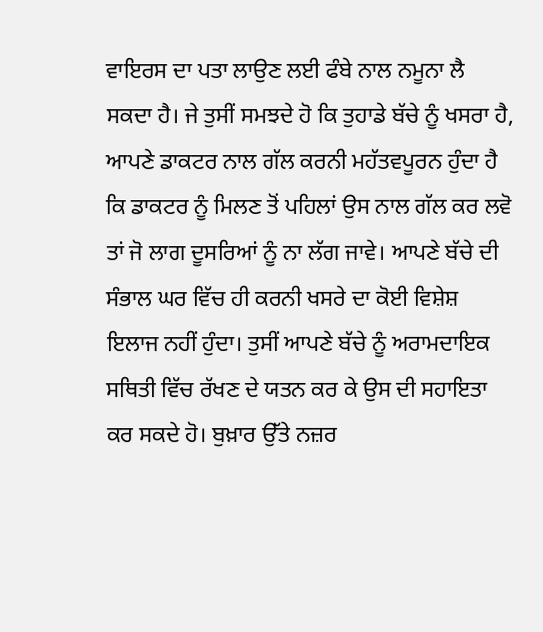ਵਾਇਰਸ ਦਾ ਪਤਾ ਲਾਉਣ ਲਈ ਫੰਬੇ ਨਾਲ ਨਮੂਨਾ ਲੈ ਸਕਦਾ ਹੈ। ਜੇ ਤੁਸੀਂ ਸਮਝਦੇ ਹੋ ਕਿ ਤੁਹਾਡੇ ਬੱਚੇ ਨੂੰ ਖਸਰਾ ਹੈ, ਆਪਣੇ ਡਾਕਟਰ ਨਾਲ ਗੱਲ ਕਰਨੀ ਮਹੱਤਵਪੂਰਨ ਹੁੰਦਾ ਹੈ ਕਿ ਡਾਕਟਰ ਨੂੰ ਮਿਲਣ ਤੋਂ ਪਹਿਲਾਂ ਉਸ ਨਾਲ ਗੱਲ ਕਰ ਲਵੋ ਤਾਂ ਜੋ ਲਾਗ ਦੂਸਰਿਆਂ ਨੂੰ ਨਾ ਲੱਗ ਜਾਵੇ। ਆਪਣੇ ਬੱਚੇ ਦੀ ਸੰਭਾਲ ਘਰ ਵਿੱਚ ਹੀ ਕਰਨੀ ਖਸਰੇ ਦਾ ਕੋਈ ਵਿਸ਼ੇਸ਼ ਇਲਾਜ ਨਹੀਂ ਹੁੰਦਾ। ਤੁਸੀਂ ਆਪਣੇ ਬੱਚੇ ਨੂੰ ਅਰਾਮਦਾਇਕ ਸਥਿਤੀ ਵਿੱਚ ਰੱਖਣ ਦੇ ਯਤਨ ਕਰ ਕੇ ਉਸ ਦੀ ਸਹਾਇਤਾ ਕਰ ਸਕਦੇ ਹੋ। ਬੁਖ਼ਾਰ ਉੱਤੇ ਨਜ਼ਰ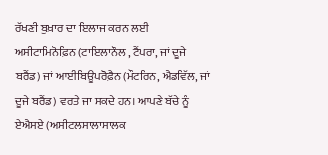ਰੱਖਣੀ ਬੁਖ਼ਾਰ ਦਾ ਇਲਾਜ ਕਰਨ ਲਈ ਅਸੀਟਾਮਿਨੋਫ਼ਿਨ (ਟਾਇਲਾਨੌਲ , ਟੈਂਪਰਾ, ਜਾਂ ਦੂਜੇ ਬਰੈਂਡ) ਜਾਂ ਆਈਬਿਊਪਰੋਫ਼ੈਨ (ਮੌਟਰਿਨ, ਐਡਵਿੱਲ, ਜਾਂ ਦੂਜੇ ਬਰੈਂਡ) ਵਰਤੇ ਜਾ ਸਕਦੇ ਹਨ। ਆਪਣੇ ਬੱਚੇ ਨੂੰ ਏਐਸਏ (ਅਸੀਟਲਸਾਲਾਸਾਲਕ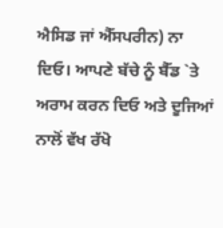ਐਸਿਡ ਜਾਂ ਐੱਸਪਰੀਨ) ਨਾ ਦਿਓ। ਆਪਣੇ ਬੱਚੇ ਨੂੰ ਬੈੱਡ `ਤੇ ਅਰਾਮ ਕਰਨ ਦਿਓ ਅਤੇ ਦੂਜਿਆਂ ਨਾਲੋਂ ਵੱਖ ਰੱਖੋ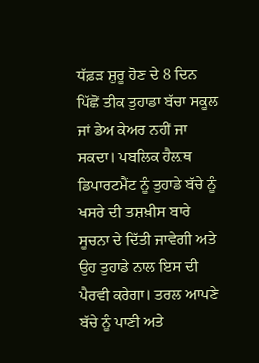ਧੱਫ਼ੜ ਸ਼ੁਰੂ ਹੋਣ ਦੇ 8 ਦਿਨ ਪਿੱਛੋਂ ਤੀਕ ਤੁਹਾਡਾ ਬੱਚਾ ਸਕੂਲ ਜਾਂ ਡੇਅ ਕੇਅਰ ਨਹੀਂ ਜਾ ਸਕਦਾ। ਪਬਲਿਕ ਹੈਲ਼ਥ ਡਿਪਾਰਟਮੈਂਟ ਨੂੰ ਤੁਹਾਡੇ ਬੱਚੇ ਨੂੰ ਖਸਰੇ ਦੀ ਤਸ਼ਖ਼ੀਸ ਬਾਰੇ ਸੂਚਨਾ ਦੇ ਦਿੱਤੀ ਜਾਵੇਗੀ ਅਤੇ ਉਹ ਤੁਹਾਡੇ ਨਾਲ ਇਸ ਦੀ ਪੈਰਵੀ ਕਰੇਗਾ। ਤਰਲ ਆਪਣੇ ਬੱਚੇ ਨੂੰ ਪਾਣੀ ਅਤੇ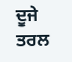ਦੂਜੇ ਤਰਲ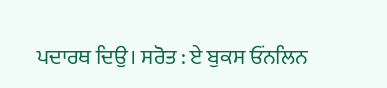ਪਦਾਰਥ ਦਿਉ। ਸਰੋਤ : ਏ ਬੁਕਸ ਓਂਨਲਿਨ